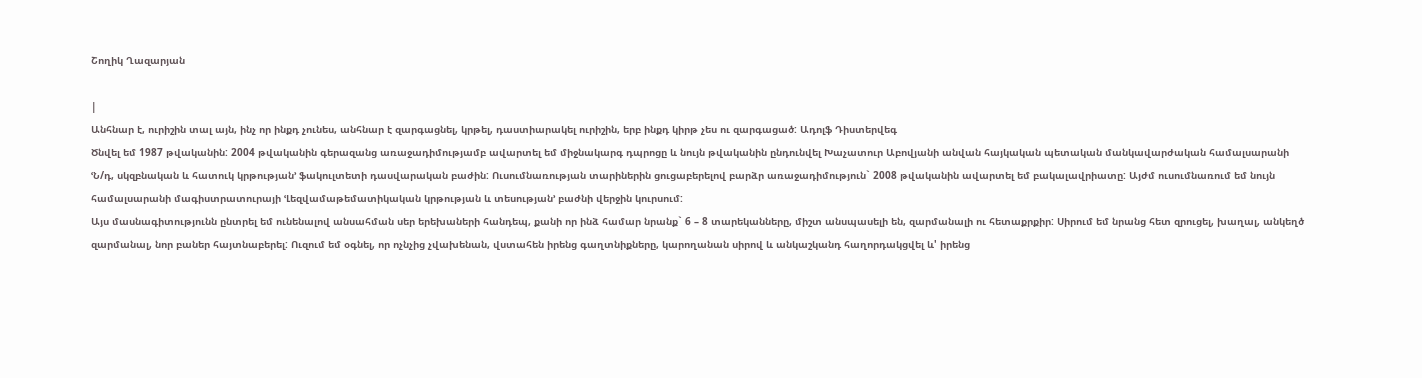Շողիկ Ղազարյան

|
Անհնար է, ուրիշին տալ այն, ինչ որ ինքդ չունես, անհնար է զարգացնել, կրթել, դաստիարակել ուրիշին, երբ ինքդ կիրթ չես ու զարգացած: Ադոլֆ Դիստերվեգ
Ծնվել եմ 1987 թվականին: 2004 թվականին գերազանց առաջադիմությամբ ավարտել եմ միջնակարգ դպրոցը և նույն թվականին ընդունվել Խաչատուր Աբովյանի անվան հայկական պետական մանկավարժական համալսարանի ՙՆ/դ, սկզբնական և հատուկ կրթության՚ ֆակուլտետի դասվարական բաժին: Ուսումնառության տարիներին ցուցաբերելով բարձր առաջադիմություն` 2008 թվականին ավարտել եմ բակալավրիատը: Այժմ ուսումնառում եմ նույն համալսարանի մագիստրատուրայի ՙԼեզվամաթեմատիկական կրթության և տեսության՚ բաժնի վերջին կուրսում:
Այս մասնագիտությունն ընտրել եմ ունենալով անսահման սեր երեխաների հանդեպ, քանի որ ինձ համար նրանք` 6 – 8 տարեկանները, միշտ անսպասելի են, զարմանալի ու հետաքրքիր: Սիրում եմ նրանց հետ զրուցել, խաղալ, անկեղծ զարմանալ, նոր բաներ հայտնաբերել: Ուզում եմ օգնել, որ ոչնչից չվախենան, վստահեն իրենց գաղտնիքները, կարողանան սիրով և անկաշկանդ հաղորդակցվել և' իրենց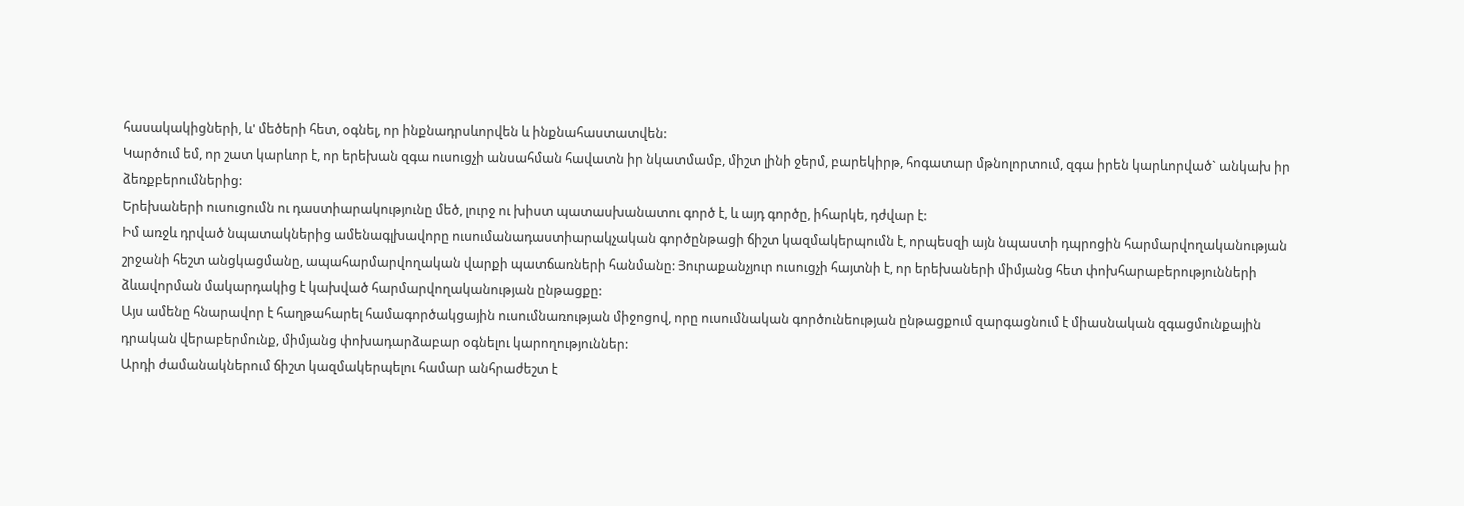հասակակիցների, և' մեծերի հետ, օգնել, որ ինքնադրսևորվեն և ինքնահաստատվեն:
Կարծում եմ, որ շատ կարևոր է, որ երեխան զգա ուսուցչի անսահման հավատն իր նկատմամբ, միշտ լինի ջերմ, բարեկիրթ, հոգատար մթնոլորտում, զգա իրեն կարևորված` անկախ իր ձեռքբերումներից:
Երեխաների ուսուցումն ու դաստիարակությունը մեծ, լուրջ ու խիստ պատասխանատու գործ է, և այդ գործը, իհարկե, դժվար է:
Իմ առջև դրված նպատակներից ամենագլխավորը ուսումանադաստիարակչական գործընթացի ճիշտ կազմակերպումն է, որպեսզի այն նպաստի դպրոցին հարմարվողականության շրջանի հեշտ անցկացմանը, ապահարմարվողական վարքի պատճառների հանմանը: Յուրաքանչյուր ուսուցչի հայտնի է, որ երեխաների միմյանց հետ փոխհարաբերությունների ձևավորման մակարդակից է կախված հարմարվողականության ընթացքը:
Այս ամենը հնարավոր է հաղթահարել համագործակցային ուսումնառության միջոցով, որը ուսումնական գործունեության ընթացքում զարգացնում է միասնական զգացմունքային դրական վերաբերմունք, միմյանց փոխադարձաբար օգնելու կարողություններ:
Արդի ժամանակներում ճիշտ կազմակերպելու համար անհրաժեշտ է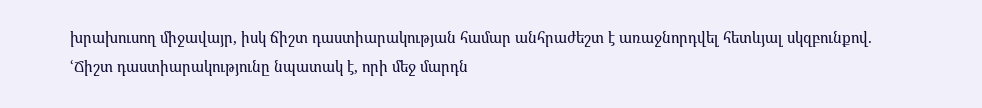խրախուսող միջավայր, իսկ ճիշտ դաստիարակության համար անհրաժեշտ է առաջնորդվել հետևյալ սկզբունքով.
ՙՃիշտ դաստիարակությունը նպատակ է, որի մեջ մարդն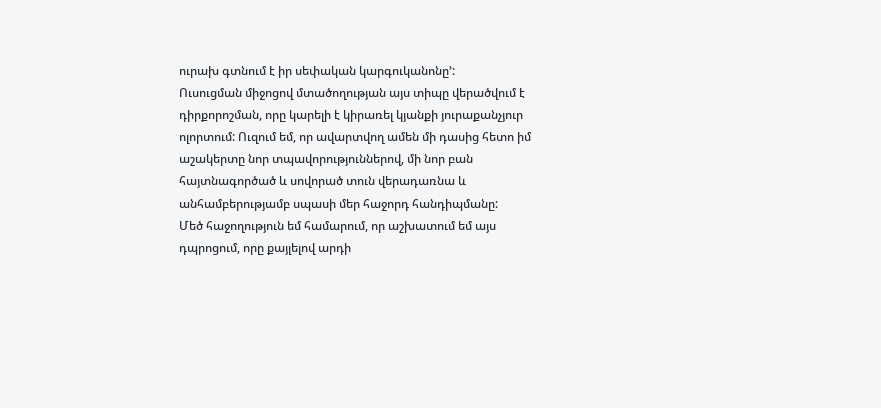ուրախ գտնում է իր սեփական կարգուկանոնը՚:
Ուսուցման միջոցով մտածողության այս տիպը վերածվում է դիրքորոշման, որը կարելի է կիրառել կյանքի յուրաքանչյուր ոլորտում: Ուզում եմ, որ ավարտվող ամեն մի դասից հետո իմ աշակերտը նոր տպավորություններով, մի նոր բան հայտնագործած և սովորած տուն վերադառնա և անհամբերությամբ սպասի մեր հաջորդ հանդիպմանը:
Մեծ հաջողություն եմ համարում, որ աշխատում եմ այս դպրոցում, որը քայլելով արդի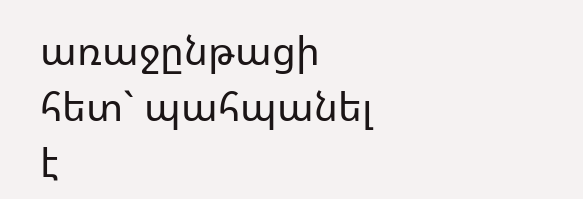առաջընթացի հետ` պահպանել է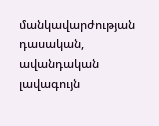մանկավարժության դասական, ավանդական լավագույն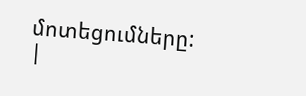մոտեցումները:
|